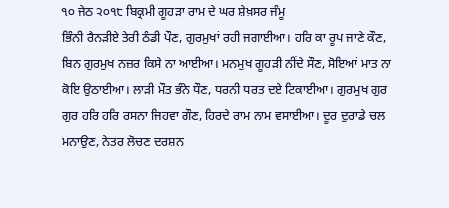੧੦ ਜੇਠ ੨੦੧੮ ਬਿਕ੍ਰਮੀ ਗੂਹੜਾ ਰਾਮ ਦੇ ਘਰ ਸ਼ੇਖ਼ਸਰ ਜੰਮੂ
ਭਿੰਨੀ ਰੈਨੜੀਏ ਤੇਰੀ ਠੰਡੀ ਪੌਣ, ਗੁਰਮੁਖਾਂ ਰਹੀ ਜਗਾਈਆ। ਹਰਿ ਕਾ ਰੂਪ ਜਾਣੇ ਕੌਣ, ਬਿਨ ਗੁਰਮੁਖ ਨਜ਼ਰ ਕਿਸੇ ਨਾ ਆਈਆ। ਮਨਮੁਖ ਗੂਹੜੀ ਨੀਂਦੇ ਸੌਣ, ਸੋਇਆਂ ਮਾਤ ਨਾ ਕੋਇ ਉਠਾਈਆ। ਲਾੜੀ ਮੌਤ ਭੰਨੇ ਧੌਣ, ਧਰਨੀ ਧਰਤ ਦਏ ਟਿਕਾਈਆ। ਗੁਰਮੁਖ ਗੁਰ ਗੁਰ ਹਰਿ ਹਰਿ ਰਸਨਾ ਜਿਹਵਾ ਗੌਣ, ਹਿਰਦੇ ਰਾਮ ਨਾਮ ਵਸਾਈਆ। ਦੂਰ ਦੁਰਾਡੇ ਚਲ ਮਨਾਉਣ, ਨੇਤਰ ਲੋਚਣ ਦਰਸ਼ਨ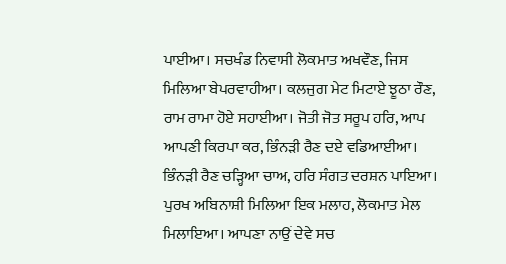ਪਾਈਆ। ਸਚਖੰਡ ਨਿਵਾਸੀ ਲੋਕਮਾਤ ਅਖਵੌਣ, ਜਿਸ ਮਿਲਿਆ ਬੇਪਰਵਾਹੀਆ। ਕਲਜੁਗ ਮੇਟ ਮਿਟਾਏ ਝੂਠਾ ਰੌਣ, ਰਾਮ ਰਾਮਾ ਹੋਏ ਸਹਾਈਆ। ਜੋਤੀ ਜੋਤ ਸਰੂਪ ਹਰਿ, ਆਪ ਆਪਣੀ ਕਿਰਪਾ ਕਰ, ਭਿੰਨੜੀ ਰੈਣ ਦਏ ਵਡਿਆਈਆ। ਭਿੰਨੜੀ ਰੈਣ ਚੜ੍ਹਿਆ ਚਾਅ, ਹਰਿ ਸੰਗਤ ਦਰਸ਼ਨ ਪਾਇਆ। ਪੁਰਖ ਅਬਿਨਾਸ਼ੀ ਮਿਲਿਆ ਇਕ ਮਲਾਹ, ਲੋਕਮਾਤ ਮੇਲ ਮਿਲਾਇਆ। ਆਪਣਾ ਨਾਉਂ ਦੇਵੇ ਸਚ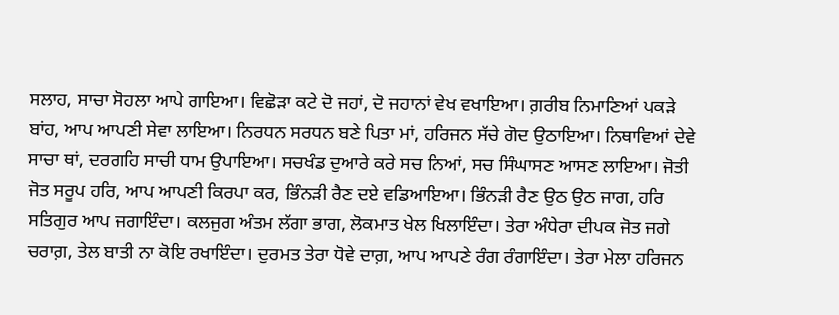ਸਲਾਹ, ਸਾਚਾ ਸੋਹਲਾ ਆਪੇ ਗਾਇਆ। ਵਿਛੋੜਾ ਕਟੇ ਦੋ ਜਹਾਂ, ਦੋ ਜਹਾਨਾਂ ਵੇਖ ਵਖਾਇਆ। ਗ਼ਰੀਬ ਨਿਮਾਣਿਆਂ ਪਕੜੇ ਬਾਂਹ, ਆਪ ਆਪਣੀ ਸੇਵਾ ਲਾਇਆ। ਨਿਰਧਨ ਸਰਧਨ ਬਣੇ ਪਿਤਾ ਮਾਂ, ਹਰਿਜਨ ਸੱਚੇ ਗੋਦ ਉਠਾਇਆ। ਨਿਥਾਵਿਆਂ ਦੇਵੇ ਸਾਚਾ ਥਾਂ, ਦਰਗਹਿ ਸਾਚੀ ਧਾਮ ਉਪਾਇਆ। ਸਚਖੰਡ ਦੁਆਰੇ ਕਰੇ ਸਚ ਨਿਆਂ, ਸਚ ਸਿੰਘਾਸਣ ਆਸਣ ਲਾਇਆ। ਜੋਤੀ ਜੋਤ ਸਰੂਪ ਹਰਿ, ਆਪ ਆਪਣੀ ਕਿਰਪਾ ਕਰ, ਭਿੰਨੜੀ ਰੈਣ ਦਏ ਵਡਿਆਇਆ। ਭਿੰਨੜੀ ਰੈਣ ਉਠ ਉਠ ਜਾਗ, ਹਰਿ ਸਤਿਗੁਰ ਆਪ ਜਗਾਇੰਦਾ। ਕਲਜੁਗ ਅੰਤਮ ਲੱਗਾ ਭਾਗ, ਲੋਕਮਾਤ ਖੇਲ ਖਿਲਾਇੰਦਾ। ਤੇਰਾ ਅੰਧੇਰਾ ਦੀਪਕ ਜੋਤ ਜਗੇ ਚਰਾਗ਼, ਤੇਲ ਬਾਤੀ ਨਾ ਕੋਇ ਰਖਾਇੰਦਾ। ਦੁਰਮਤ ਤੇਰਾ ਧੋਵੇ ਦਾਗ਼, ਆਪ ਆਪਣੇ ਰੰਗ ਰੰਗਾਇੰਦਾ। ਤੇਰਾ ਮੇਲਾ ਹਰਿਜਨ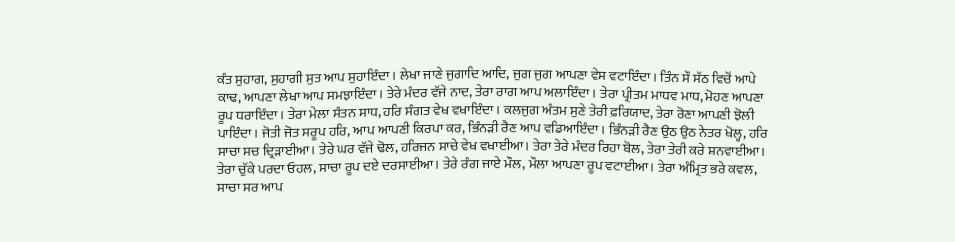ਕੰਤ ਸੁਹਾਗ, ਸੁਹਾਗੀ ਸੁਤ ਆਪ ਸੁਹਾਇੰਦਾ। ਲੇਖਾ ਜਾਣੇ ਜੁਗਾਦਿ ਆਦਿ, ਜੁਗ ਜੁਗ ਆਪਣਾ ਵੇਸ ਵਟਾਇੰਦਾ। ਤਿੰਨ ਸੌ ਸੱਠ ਵਿਚੋਂ ਆਪੇ ਕਾਢ, ਆਪਣਾ ਲੇਖਾ ਆਪ ਸਮਝਾਇੰਦਾ। ਤੇਰੇ ਮੰਦਰ ਵੱਜੇ ਨਾਦ, ਤੇਰਾ ਰਾਗ ਆਪ ਅਲਾਇੰਦਾ। ਤੇਰਾ ਪ੍ਰੀਤਮ ਮਾਧਵ ਮਾਧ, ਮੋਹਣ ਆਪਣਾ ਰੂਪ ਧਰਾਇੰਦਾ। ਤੇਰਾ ਮੇਲਾ ਸੰਤਨ ਸਾਧ, ਹਰਿ ਸੰਗਤ ਵੇਖ ਵਖਾਇੰਦਾ। ਕਲਜੁਗ ਅੰਤਮ ਸੁਣੇ ਤੇਰੀ ਫ਼ਰਿਯਾਦ, ਤੇਰਾ ਰੋਣਾ ਆਪਣੀ ਝੋਲੀ ਪਾਇੰਦਾ। ਜੋਤੀ ਜੋਤ ਸਰੂਪ ਹਰਿ, ਆਪ ਆਪਣੀ ਕਿਰਪਾ ਕਰ, ਭਿੰਨੜੀ ਰੈਣ ਆਪ ਵਡਿਆਇੰਦਾ। ਭਿੰਨੜੀ ਰੈਣ ਉਠ ਉਠ ਨੇਤਰ ਖੋਲ੍ਹ, ਹਰਿ ਸਾਚਾ ਸਚ ਦ੍ਰਿੜਾਈਆ। ਤੇਰੇ ਘਰ ਵੱਜੇ ਢੋਲ, ਹਰਿਜਨ ਸਾਚੇ ਵੇਖ ਵਖਾਈਆ। ਤੇਰਾ ਤੇਰੇ ਮੰਦਰ ਰਿਹਾ ਬੋਲ, ਤੇਰਾ ਤੇਰੀ ਕਰੇ ਸ਼ਨਵਾਈਆ। ਤੇਰਾ ਚੁੱਕੇ ਪਰਦਾ ਓਹਲ, ਸਾਚਾ ਰੂਪ ਦਏ ਦਰਸਾਈਆ। ਤੇਰੇ ਰੰਗ ਜਾਏ ਮੌਲ, ਮੌਲਾ ਆਪਣਾ ਰੂਪ ਵਟਾਈਆ। ਤੇਰਾ ਅੰਮ੍ਰਿਤ ਭਰੇ ਕਵਲ, ਸਾਚਾ ਸਰ ਆਪ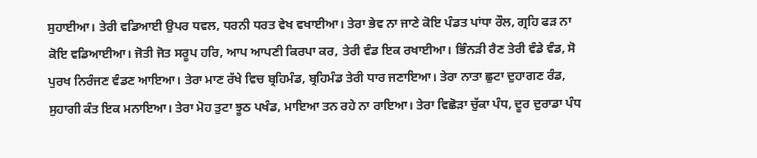ਸੁਹਾਈਆ। ਤੇਰੀ ਵਡਿਆਈ ਉਪਰ ਧਵਲ, ਧਰਨੀ ਧਰਤ ਵੇਖ ਵਖਾਈਆ। ਤੇਰਾ ਭੇਵ ਨਾ ਜਾਣੇ ਕੋਇ ਪੰਡਤ ਪਾਂਧਾ ਰੌਲ, ਗ੍ਰਹਿ ਫੜ ਨਾ ਕੋਇ ਵਡਿਆਈਆ। ਜੋਤੀ ਜੋਤ ਸਰੂਪ ਹਰਿ, ਆਪ ਆਪਣੀ ਕਿਰਪਾ ਕਰ, ਤੇਰੀ ਵੰਡ ਇਕ ਰਖਾਈਆ। ਭਿੰਨੜੀ ਰੈਣ ਤੇਰੀ ਵੰਡੇ ਵੰਡ, ਸੋ ਪੁਰਖ ਨਿਰੰਜਣ ਵੰਡਣ ਆਇਆ। ਤੇਰਾ ਮਾਣ ਰੱਖੇ ਵਿਚ ਬ੍ਰਹਿਮੰਡ, ਬ੍ਰਹਿਮੰਡ ਤੇਰੀ ਧਾਰ ਜਣਾਇਆ। ਤੇਰਾ ਨਾਤਾ ਛੁਟਾ ਦੁਹਾਗਣ ਰੰਡ, ਸੁਹਾਗੀ ਕੰਤ ਇਕ ਮਨਾਇਆ। ਤੇਰਾ ਮੋਹ ਤੁਟਾ ਝੂਠ ਪਖੰਡ, ਮਾਇਆ ਤਨ ਰਹੇ ਨਾ ਰਾਇਆ। ਤੇਰਾ ਵਿਛੋੜਾ ਚੁੱਕਾ ਪੰਧ, ਦੂਰ ਦੁਰਾਡਾ ਪੰਧ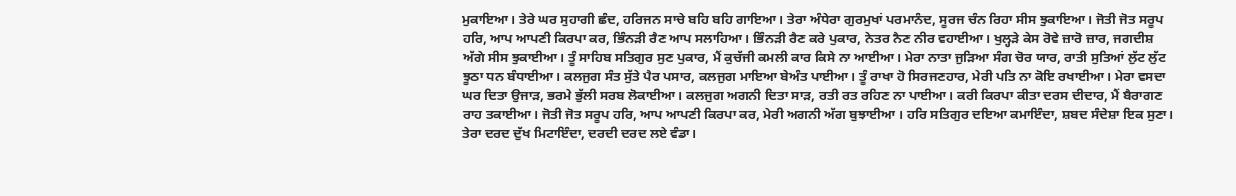ਮੁਕਾਇਆ। ਤੇਰੇ ਘਰ ਸੁਹਾਗੀ ਛੰਦ, ਹਰਿਜਨ ਸਾਚੇ ਬਹਿ ਬਹਿ ਗਾਇਆ। ਤੇਰਾ ਅੰਧੇਰਾ ਗੁਰਮੁਖਾਂ ਪਰਮਾਨੰਦ, ਸੂਰਜ ਚੰਨ ਰਿਹਾ ਸੀਸ ਝੁਕਾਇਆ। ਜੋਤੀ ਜੋਤ ਸਰੂਪ ਹਰਿ, ਆਪ ਆਪਣੀ ਕਿਰਪਾ ਕਰ, ਭਿੰਨੜੀ ਰੈਣ ਆਪ ਸਲਾਹਿਆ। ਭਿੰਨੜੀ ਰੈਣ ਕਰੇ ਪੁਕਾਰ, ਨੇਤਰ ਨੈਣ ਨੀਰ ਵਹਾਈਆ। ਖੁਲ੍ਹੜੇ ਕੇਸ ਰੋਵੇ ਜ਼ਾਰੋ ਜ਼ਾਰ, ਜਗਦੀਸ਼ ਅੱਗੇ ਸੀਸ ਝੁਕਾਈਆ। ਤੂੰ ਸਾਹਿਬ ਸਤਿਗੁਰ ਸੁਣ ਪੁਕਾਰ, ਮੈਂ ਕੁਚੱਜੀ ਕਮਲੀ ਕਾਰ ਕਿਸੇ ਨਾ ਆਈਆ। ਮੇਰਾ ਨਾਤਾ ਜੁੜਿਆ ਸੰਗ ਚੋਰ ਯਾਰ, ਰਾਤੀ ਸੁਤਿਆਂ ਲੁੱਟ ਲੁੱਟ ਝੂਠਾ ਧਨ ਬੰਧਾਈਆ। ਕਲਜੁਗ ਸੰਤ ਸੁੱਤੇ ਪੈਰ ਪਸਾਰ, ਕਲਜੁਗ ਮਾਇਆ ਬੇਅੰਤ ਪਾਈਆ। ਤੂੰ ਰਾਖਾ ਹੋ ਸਿਰਜਣਹਾਰ, ਮੇਰੀ ਪਤਿ ਨਾ ਕੋਇ ਰਖਾਈਆ। ਮੇਰਾ ਵਸਦਾ ਘਰ ਦਿਤਾ ਉਜਾੜ, ਭਰਮੇ ਭੁੱਲੀ ਸਰਬ ਲੋਕਾਈਆ। ਕਲਜੁਗ ਅਗਨੀ ਦਿਤਾ ਸਾੜ, ਰਤੀ ਰਤ ਰਹਿਣ ਨਾ ਪਾਈਆ। ਕਰੀ ਕਿਰਪਾ ਕੀਤਾ ਦਰਸ ਦੀਦਾਰ, ਮੈਂ ਬੈਰਾਗਣ ਰਾਹ ਤਕਾਈਆ। ਜੋਤੀ ਜੋਤ ਸਰੂਪ ਹਰਿ, ਆਪ ਆਪਣੀ ਕਿਰਪਾ ਕਰ, ਮੇਰੀ ਅਗਨੀ ਅੱਗ ਬੁਝਾਈਆ । ਹਰਿ ਸਤਿਗੁਰ ਦਇਆ ਕਮਾਇੰਦਾ, ਸ਼ਬਦ ਸੰਦੇਸ਼ਾ ਇਕ ਸੁਣਾ। ਤੇਰਾ ਦਰਦ ਦੁੱਖ ਮਿਟਾਇੰਦਾ, ਦਰਦੀ ਦਰਦ ਲਏ ਵੰਡਾ।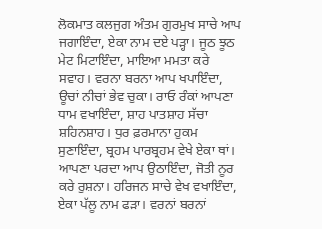ਲੋਕਮਾਤ ਕਲਜੁਗ ਅੰਤਮ ਗੁਰਮੁਖ ਸਾਚੇ ਆਪ ਜਗਾਇੰਦਾ, ਏਕਾ ਨਾਮ ਦਏ ਪੜ੍ਹਾ। ਜੂਠ ਝੂਠ ਮੇਟ ਮਿਟਾਇੰਦਾ, ਮਾਇਆ ਮਮਤਾ ਕਰੇ ਸਵਾਹ। ਵਰਨਾ ਬਰਨਾ ਆਪ ਖਪਾਇੰਦਾ, ਊਚਾਂ ਨੀਚਾਂ ਭੇਵ ਚੁਕਾ। ਰਾਓ ਰੰਕਾਂ ਆਪਣਾ ਧਾਮ ਵਖਾਇੰਦਾ, ਸ਼ਾਹ ਪਾਤਸ਼ਾਹ ਸੱਚਾ ਸ਼ਹਿਨਸ਼ਾਹ। ਧੁਰ ਫ਼ਰਮਾਨਾ ਹੁਕਮ ਸੁਣਾਇੰਦਾ, ਬ੍ਰਹਮ ਪਾਰਬ੍ਰਹਮ ਵੇਖੇ ਏਕਾ ਥਾਂ। ਆਪਣਾ ਪਰਦਾ ਆਪ ਉਠਾਇੰਦਾ, ਜੋਤੀ ਨੂਰ ਕਰੇ ਰੁਸ਼ਨਾ। ਹਰਿਜਨ ਸਾਚੇ ਵੇਖ ਵਖਾਇੰਦਾ, ਏਕਾ ਪੱਲੂ ਨਾਮ ਫੜਾ। ਵਰਨਾਂ ਬਰਨਾਂ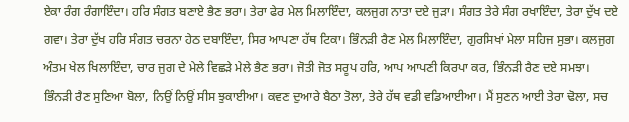ਏਕਾ ਰੰਗ ਰੰਗਾਇੰਦਾ। ਹਰਿ ਸੰਗਤ ਬਣਾਏ ਭੈਣ ਭਰਾ। ਤੇਰਾ ਫੇਰ ਮੇਲ ਮਿਲਾਇੰਦਾ, ਕਲਜੁਗ ਨਾਤਾ ਦਏ ਜੁੜਾ। ਸੰਗਤ ਤੇਰੇ ਸੰਗ ਰਖਾਇੰਦਾ, ਤੇਰਾ ਦੁੱਖ ਦਏ ਗਵਾ। ਤੇਰਾ ਦੁੱਖ ਹਰਿ ਸੰਗਤ ਚਰਨਾ ਹੇਠ ਦਬਾਇੰਦਾ, ਸਿਰ ਆਪਣਾ ਹੱਥ ਟਿਕਾ। ਭਿੰਨੜੀ ਰੈਣ ਮੇਲ ਮਿਲਾਇੰਦਾ, ਗੁਰਸਿਖਾਂ ਮੇਲਾ ਸਹਿਜ ਸੁਭਾ। ਕਲਜੁਗ ਅੰਤਮ ਖੇਲ ਖਿਲਾਇੰਦਾ, ਚਾਰ ਜੁਗ ਦੇ ਮੇਲੇ ਵਿਛੜੇ ਮੇਲੇ ਭੈਣ ਭਰਾ। ਜੋਤੀ ਜੋਤ ਸਰੂਪ ਹਰਿ, ਆਪ ਆਪਣੀ ਕਿਰਪਾ ਕਰ, ਭਿੰਨੜੀ ਰੈਣ ਦਏ ਸਮਝਾ। ਭਿੰਨੜੀ ਰੈਣ ਸੁਣਿਆ ਬੋਲਾ, ਨਿਉਂ ਨਿਉਂ ਸੀਸ ਝੁਕਾਈਆ। ਕਵਣ ਦੁਆਰੇ ਬੈਠਾ ਤੋਲਾ, ਤੇਰੇ ਹੱਥ ਵਡੀ ਵਡਿਆਈਆ। ਮੈਂ ਸੁਣਨ ਆਈ ਤੇਰਾ ਢੋਲਾ, ਸਚ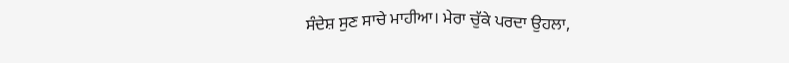ਸੰਦੇਸ਼ ਸੁਣ ਸਾਚੇ ਮਾਹੀਆ। ਮੇਰਾ ਚੁੱਕੇ ਪਰਦਾ ਉਹਲਾ,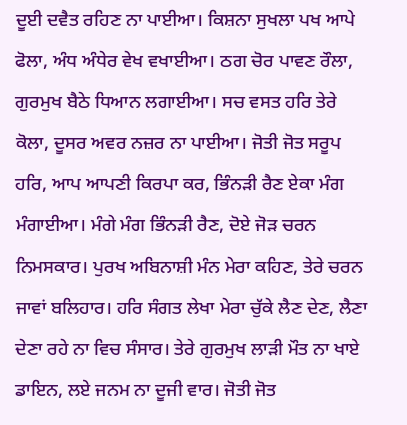ਦੂਈ ਦਵੈਤ ਰਹਿਣ ਨਾ ਪਾਈਆ। ਕਿਸ਼ਨਾ ਸੁਖਲਾ ਪਖ ਆਪੇ ਫੋਲਾ, ਅੰਧ ਅੰਧੇਰ ਵੇਖ ਵਖਾਈਆ। ਠਗ ਚੋਰ ਪਾਵਣ ਰੌਲਾ, ਗੁਰਮੁਖ ਬੈਠੇ ਧਿਆਨ ਲਗਾਈਆ। ਸਚ ਵਸਤ ਹਰਿ ਤੇਰੇ ਕੋਲਾ, ਦੂਸਰ ਅਵਰ ਨਜ਼ਰ ਨਾ ਪਾਈਆ। ਜੋਤੀ ਜੋਤ ਸਰੂਪ ਹਰਿ, ਆਪ ਆਪਣੀ ਕਿਰਪਾ ਕਰ, ਭਿੰਨੜੀ ਰੈਣ ਏਕਾ ਮੰਗ ਮੰਗਾਈਆ। ਮੰਗੇ ਮੰਗ ਭਿੰਨੜੀ ਰੈਣ, ਦੋਏ ਜੋੜ ਚਰਨ ਨਿਮਸਕਾਰ। ਪੁਰਖ ਅਬਿਨਾਸ਼ੀ ਮੰਨ ਮੇਰਾ ਕਹਿਣ, ਤੇਰੇ ਚਰਨ ਜਾਵਾਂ ਬਲਿਹਾਰ। ਹਰਿ ਸੰਗਤ ਲੇਖਾ ਮੇਰਾ ਚੁੱਕੇ ਲੈਣ ਦੇਣ, ਲੈਣਾ ਦੇਣਾ ਰਹੇ ਨਾ ਵਿਚ ਸੰਸਾਰ। ਤੇਰੇ ਗੁਰਮੁਖ ਲਾੜੀ ਮੌਤ ਨਾ ਖਾਏ ਡਾਇਨ, ਲਏ ਜਨਮ ਨਾ ਦੂਜੀ ਵਾਰ। ਜੋਤੀ ਜੋਤ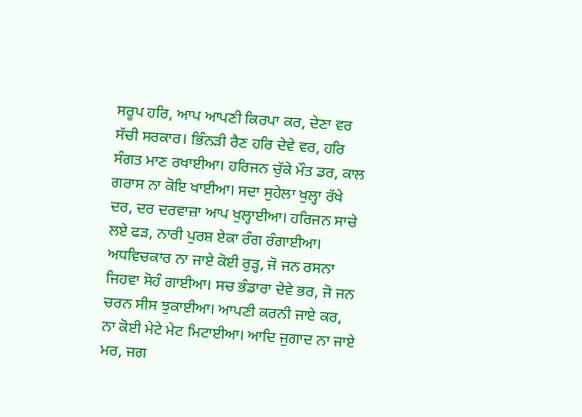ਸਰੂਪ ਹਰਿ, ਆਪ ਆਪਣੀ ਕਿਰਪਾ ਕਰ, ਦੇਣਾ ਵਰ ਸੱਚੀ ਸਰਕਾਰ। ਭਿੰਨੜੀ ਰੈਣ ਹਰਿ ਦੇਵੇ ਵਰ, ਹਰਿ ਸੰਗਤ ਮਾਣ ਰਖਾਈਆ। ਹਰਿਜਨ ਚੁੱਕੇ ਮੌਤ ਡਰ, ਕਾਲ ਗਰਾਸ ਨਾ ਕੋਇ ਖਾਈਆ। ਸਦਾ ਸੁਹੇਲਾ ਖੁਲ੍ਹਾ ਰੱਖੇ ਦਰ, ਦਰ ਦਰਵਾਜ਼ਾ ਆਪ ਖੁਲ੍ਹਾਈਆ। ਹਰਿਜਨ ਸਾਚੇ ਲਏ ਫੜ, ਨਾਰੀ ਪੁਰਸ਼ ਏਕਾ ਰੰਗ ਰੰਗਾਈਆ। ਅਧਵਿਚਕਾਰ ਨਾ ਜਾਏ ਕੋਈ ਰੁੜ੍ਹ, ਜੋ ਜਨ ਰਸਨਾ ਜਿਹਵਾ ਸੋਹੰ ਗਾਈਆ। ਸਚ ਭੰਡਾਰਾ ਦੇਵੇ ਭਰ, ਜੋ ਜਨ ਚਰਨ ਸੀਸ ਝੁਕਾਈਆ। ਆਪਣੀ ਕਰਨੀ ਜਾਏ ਕਰ, ਨਾ ਕੋਈ ਮੇਟੇ ਮੇਟ ਮਿਟਾਈਆ। ਆਦਿ ਜੁਗਾਦ ਨਾ ਜਾਏ ਮਰ, ਜਗ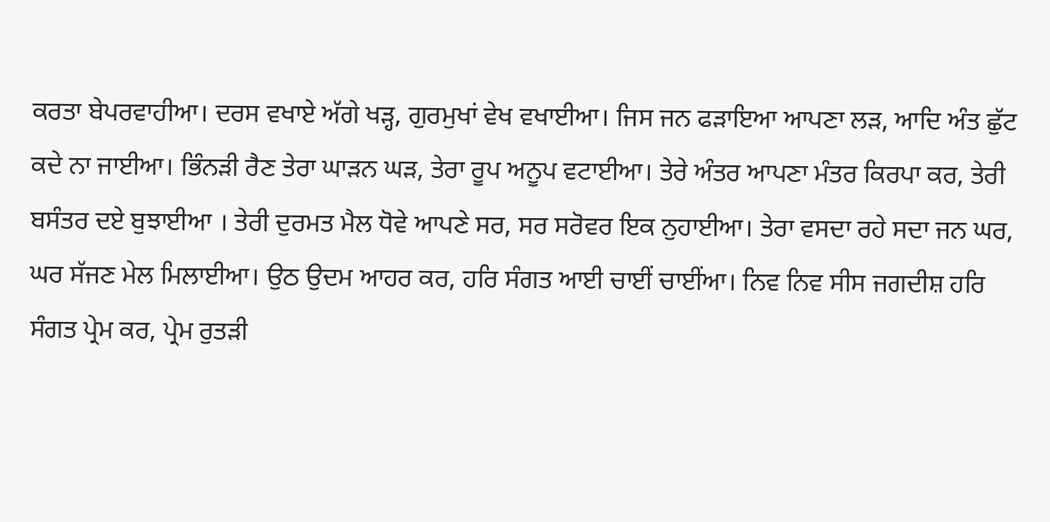ਕਰਤਾ ਬੇਪਰਵਾਹੀਆ। ਦਰਸ ਵਖਾਏ ਅੱਗੇ ਖੜ੍ਹ, ਗੁਰਮੁਖਾਂ ਵੇਖ ਵਖਾਈਆ। ਜਿਸ ਜਨ ਫੜਾਇਆ ਆਪਣਾ ਲੜ, ਆਦਿ ਅੰਤ ਛੁੱਟ ਕਦੇ ਨਾ ਜਾਈਆ। ਭਿੰਨੜੀ ਰੈਣ ਤੇਰਾ ਘਾੜਨ ਘੜ, ਤੇਰਾ ਰੂਪ ਅਨੂਪ ਵਟਾਈਆ। ਤੇਰੇ ਅੰਤਰ ਆਪਣਾ ਮੰਤਰ ਕਿਰਪਾ ਕਰ, ਤੇਰੀ ਬਸੰਤਰ ਦਏ ਬੁਝਾਈਆ । ਤੇਰੀ ਦੁਰਮਤ ਮੈਲ ਧੋਵੇ ਆਪਣੇ ਸਰ, ਸਰ ਸਰੋਵਰ ਇਕ ਨੁਹਾਈਆ। ਤੇਰਾ ਵਸਦਾ ਰਹੇ ਸਦਾ ਜਨ ਘਰ, ਘਰ ਸੱਜਣ ਮੇਲ ਮਿਲਾਈਆ। ਉਠ ਉਦਮ ਆਹਰ ਕਰ, ਹਰਿ ਸੰਗਤ ਆਈ ਚਾਈਂ ਚਾਈਂਆ। ਨਿਵ ਨਿਵ ਸੀਸ ਜਗਦੀਸ਼ ਹਰਿ ਸੰਗਤ ਪ੍ਰੇਮ ਕਰ, ਪ੍ਰੇਮ ਰੁਤੜੀ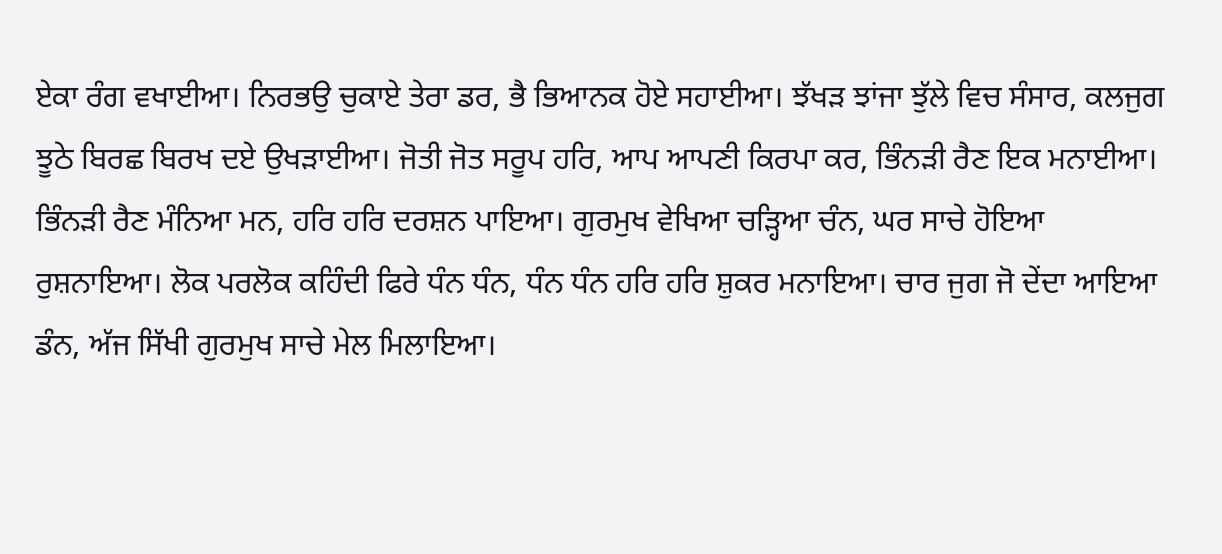ਏਕਾ ਰੰਗ ਵਖਾਈਆ। ਨਿਰਭਉ ਚੁਕਾਏ ਤੇਰਾ ਡਰ, ਭੈ ਭਿਆਨਕ ਹੋਏ ਸਹਾਈਆ। ਝੱਖੜ ਝਾਂਜਾ ਝੁੱਲੇ ਵਿਚ ਸੰਸਾਰ, ਕਲਜੁਗ ਝੂਠੇ ਬਿਰਛ ਬਿਰਖ ਦਏ ਉਖੜਾਈਆ। ਜੋਤੀ ਜੋਤ ਸਰੂਪ ਹਰਿ, ਆਪ ਆਪਣੀ ਕਿਰਪਾ ਕਰ, ਭਿੰਨੜੀ ਰੈਣ ਇਕ ਮਨਾਈਆ। ਭਿੰਨੜੀ ਰੈਣ ਮੰਨਿਆ ਮਨ, ਹਰਿ ਹਰਿ ਦਰਸ਼ਨ ਪਾਇਆ। ਗੁਰਮੁਖ ਵੇਖਿਆ ਚੜ੍ਹਿਆ ਚੰਨ, ਘਰ ਸਾਚੇ ਹੋਇਆ ਰੁਸ਼ਨਾਇਆ। ਲੋਕ ਪਰਲੋਕ ਕਹਿੰਦੀ ਫਿਰੇ ਧੰਨ ਧੰਨ, ਧੰਨ ਧੰਨ ਹਰਿ ਹਰਿ ਸ਼ੁਕਰ ਮਨਾਇਆ। ਚਾਰ ਜੁਗ ਜੋ ਦੇਂਦਾ ਆਇਆ ਡੰਨ, ਅੱਜ ਸਿੱਖੀ ਗੁਰਮੁਖ ਸਾਚੇ ਮੇਲ ਮਿਲਾਇਆ।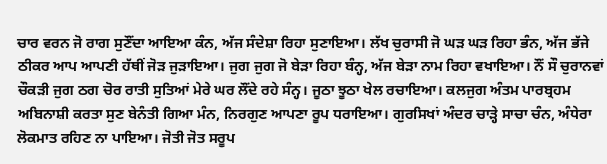ਚਾਰ ਵਰਨ ਜੋ ਰਾਗ ਸੁਣੌਂਦਾ ਆਇਆ ਕੰਨ, ਅੱਜ ਸੰਦੇਸ਼ਾ ਰਿਹਾ ਸੁਣਾਇਆ। ਲੱਖ ਚੁਰਾਸੀ ਜੋ ਘੜ ਘੜ ਰਿਹਾ ਭੰਨ, ਅੱਜ ਭੱਜੇ ਠੀਕਰ ਆਪ ਆਪਣੀ ਹੱਥੀਂ ਜੋੜ ਜੁੜਾਇਆ। ਜੁਗ ਜੁਗ ਜੋ ਬੇੜਾ ਰਿਹਾ ਬੰਨ੍ਹ, ਅੱਜ ਬੇੜਾ ਨਾਮ ਰਿਹਾ ਵਖਾਇਆ। ਨੌਂ ਸੌ ਚੁਰਾਨਵਾਂ ਚੌਕੜੀ ਜੁਗ ਠਗ ਚੋਰ ਰਾਤੀ ਸੁਤਿਆਂ ਮੇਰੇ ਘਰ ਲੌਂਦੇ ਰਹੇ ਸੰਨ੍ਹ। ਜੂਠਾ ਝੂਠਾ ਖੇਲ ਰਚਾਇਆ। ਕਲਜੁਗ ਅੰਤਮ ਪਾਰਬ੍ਰਹਮ ਅਬਿਨਾਸ਼ੀ ਕਰਤਾ ਸੁਣ ਬੇਨੰਤੀ ਗਿਆ ਮੰਨ, ਨਿਰਗੁਣ ਆਪਣਾ ਰੂਪ ਧਰਾਇਆ। ਗੁਰਸਿਖਾਂ ਅੰਦਰ ਚਾੜ੍ਹੇ ਸਾਚਾ ਚੰਨ, ਅੰਧੇਰਾ ਲੋਕਮਾਤ ਰਹਿਣ ਨਾ ਪਾਇਆ। ਜੋਤੀ ਜੋਤ ਸਰੂਪ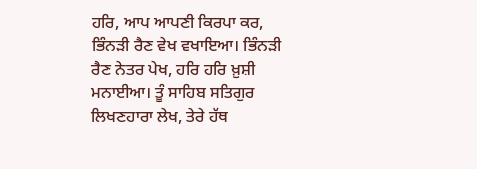ਹਰਿ, ਆਪ ਆਪਣੀ ਕਿਰਪਾ ਕਰ, ਭਿੰਨੜੀ ਰੈਣ ਵੇਖ ਵਖਾਇਆ। ਭਿੰਨੜੀ ਰੈਣ ਨੇਤਰ ਪੇਖ, ਹਰਿ ਹਰਿ ਖ਼ੁਸ਼ੀ ਮਨਾਈਆ। ਤੂੰ ਸਾਹਿਬ ਸਤਿਗੁਰ ਲਿਖਣਹਾਰਾ ਲੇਖ, ਤੇਰੇ ਹੱਥ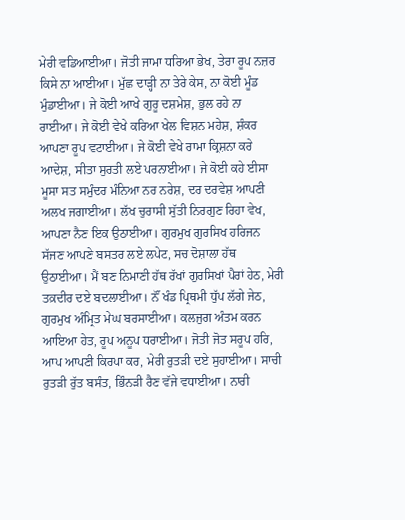ਮੇਰੀ ਵਡਿਆਈਆ। ਜੋਤੀ ਜਾਮਾ ਧਰਿਆ ਭੇਖ, ਤੇਰਾ ਰੂਪ ਨਜ਼ਰ ਕਿਸੇ ਨਾ ਆਈਆ। ਮੁੱਛ ਦਾੜ੍ਹੀ ਨਾ ਤੇਰੇ ਕੇਸ, ਨਾ ਕੋਈ ਮੂੰਡ ਮੁੰਡਾਈਆ। ਜੇ ਕੋਈ ਆਖੇ ਗੁਰੂ ਦਸ਼ਮੇਸ਼, ਭੁਲ ਰਹੇ ਨਾ ਰਾਈਆ। ਜੇ ਕੋਈ ਵੇਖੇ ਕਰਿਆ ਖੇਲ ਵਿਸ਼ਨ ਮਹੇਸ਼, ਸ਼ੰਕਰ ਆਪਣਾ ਰੂਪ ਵਟਾਈਆ। ਜੇ ਕੋਈ ਵੇਖੇ ਰਾਮਾ ਕ੍ਰਿਸ਼ਨਾ ਕਰੇ ਆਦੇਸ਼, ਸੀਤਾ ਸੁਰਤੀ ਲਏ ਪਰਨਾਈਆ। ਜੇ ਕੋਈ ਕਹੇ ਈਸਾ ਮੂਸਾ ਸਤ ਸਮੁੰਦਰ ਮੰਨਿਆ ਨਰ ਨਰੇਸ਼, ਦਰ ਦਰਵੇਸ਼ ਆਪਣੀ ਅਲਖ ਜਗਾਈਆ। ਲੱਖ ਚੁਰਾਸੀ ਸੁੱਤੀ ਨਿਰਗੁਣ ਰਿਹਾ ਵੇਖ, ਆਪਣਾ ਨੈਣ ਇਕ ਉਠਾਈਆ। ਗੁਰਮੁਖ ਗੁਰਸਿਖ ਹਰਿਜਨ ਸੱਜਣ ਆਪਣੇ ਬਸਤਰ ਲਏ ਲਪੇਟ, ਸਚ ਦੋਸ਼ਾਲਾ ਹੱਥ ਉਠਾਈਆ। ਮੈਂ ਬਣ ਨਿਮਾਣੀ ਹੱਥ ਰੱਖਾਂ ਗੁਰਸਿਖਾਂ ਪੈਰਾਂ ਹੇਠ, ਮੇਰੀ ਤਕ਼ਦੀਰ ਦਏ ਬਦਲਾਈਆ। ਨੌਂ ਖੰਡ ਪ੍ਰਿਥਮੀ ਧੁੱਪ ਲੱਗੇ ਜੇਠ, ਗੁਰਮੁਖ ਅੰਮ੍ਰਿਤ ਮੇਘ ਬਰਸਾਈਆ। ਕਲਜੁਗ ਅੰਤਮ ਕਰਨ ਆਇਆ ਹੇਤ, ਰੂਪ ਅਨੂਪ ਧਰਾਈਆ। ਜੋਤੀ ਜੋਤ ਸਰੂਪ ਹਰਿ, ਆਪ ਆਪਣੀ ਕਿਰਪਾ ਕਰ, ਮੇਰੀ ਰੁਤੜੀ ਦਏ ਸੁਹਾਈਆ। ਸਾਚੀ ਰੁਤੜੀ ਰੁੱਤ ਬਸੰਤ, ਭਿੰਨੜੀ ਰੈਣ ਵੱਜੇ ਵਧਾਈਆ। ਨਾਰੀ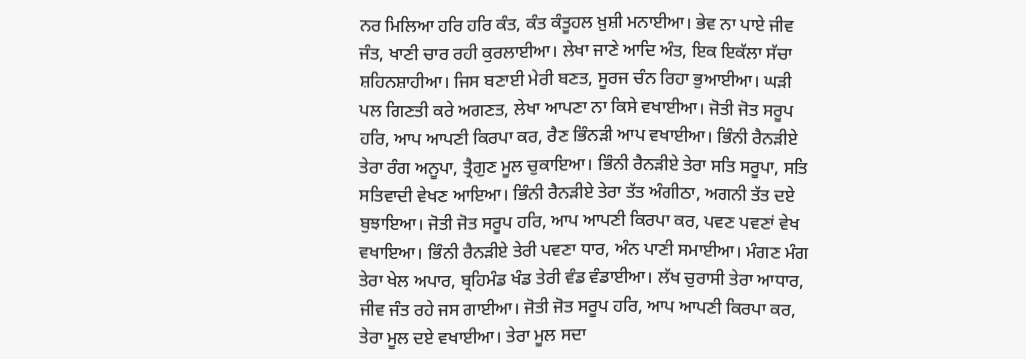ਨਰ ਮਿਲਿਆ ਹਰਿ ਹਰਿ ਕੰਤ, ਕੰਤ ਕੰਤੂਹਲ ਖ਼ੁਸ਼ੀ ਮਨਾਈਆ। ਭੇਵ ਨਾ ਪਾਏ ਜੀਵ ਜੰਤ, ਖਾਣੀ ਚਾਰ ਰਹੀ ਕੁਰਲਾਈਆ। ਲੇਖਾ ਜਾਣੇ ਆਦਿ ਅੰਤ, ਇਕ ਇਕੱਲਾ ਸੱਚਾ ਸ਼ਹਿਨਸ਼ਾਹੀਆ। ਜਿਸ ਬਣਾਈ ਮੇਰੀ ਬਣਤ, ਸੂਰਜ ਚੰਨ ਰਿਹਾ ਭੁਆਈਆ। ਘੜੀ ਪਲ ਗਿਣਤੀ ਕਰੇ ਅਗਣਤ, ਲੇਖਾ ਆਪਣਾ ਨਾ ਕਿਸੇ ਵਖਾਈਆ। ਜੋਤੀ ਜੋਤ ਸਰੂਪ ਹਰਿ, ਆਪ ਆਪਣੀ ਕਿਰਪਾ ਕਰ, ਰੈਣ ਭਿੰਨੜੀ ਆਪ ਵਖਾਈਆ। ਭਿੰਨੀ ਰੈਨੜੀਏ ਤੇਰਾ ਰੰਗ ਅਨੂਪਾ, ਤ੍ਰੈਗੁਣ ਮੂਲ ਚੁਕਾਇਆ। ਭਿੰਨੀ ਰੈਨੜੀਏ ਤੇਰਾ ਸਤਿ ਸਰੂਪਾ, ਸਤਿ ਸਤਿਵਾਦੀ ਵੇਖਣ ਆਇਆ। ਭਿੰਨੀ ਰੈਨੜੀਏ ਤੇਰਾ ਤੱਤ ਅੰਗੀਠਾ, ਅਗਨੀ ਤੱਤ ਦਏ ਬੁਝਾਇਆ। ਜੋਤੀ ਜੋਤ ਸਰੂਪ ਹਰਿ, ਆਪ ਆਪਣੀ ਕਿਰਪਾ ਕਰ, ਪਵਣ ਪਵਣਾਂ ਵੇਖ ਵਖਾਇਆ। ਭਿੰਨੀ ਰੈਨੜੀਏ ਤੇਰੀ ਪਵਣਾ ਧਾਰ, ਅੰਨ ਪਾਣੀ ਸਮਾਈਆ। ਮੰਗਣ ਮੰਗ ਤੇਰਾ ਖੇਲ ਅਪਾਰ, ਬ੍ਰਹਿਮੰਡ ਖੰਡ ਤੇਰੀ ਵੰਡ ਵੰਡਾਈਆ। ਲੱਖ ਚੁਰਾਸੀ ਤੇਰਾ ਆਧਾਰ, ਜੀਵ ਜੰਤ ਰਹੇ ਜਸ ਗਾਈਆ। ਜੋਤੀ ਜੋਤ ਸਰੂਪ ਹਰਿ, ਆਪ ਆਪਣੀ ਕਿਰਪਾ ਕਰ, ਤੇਰਾ ਮੂਲ ਦਏ ਵਖਾਈਆ। ਤੇਰਾ ਮੂਲ ਸਦਾ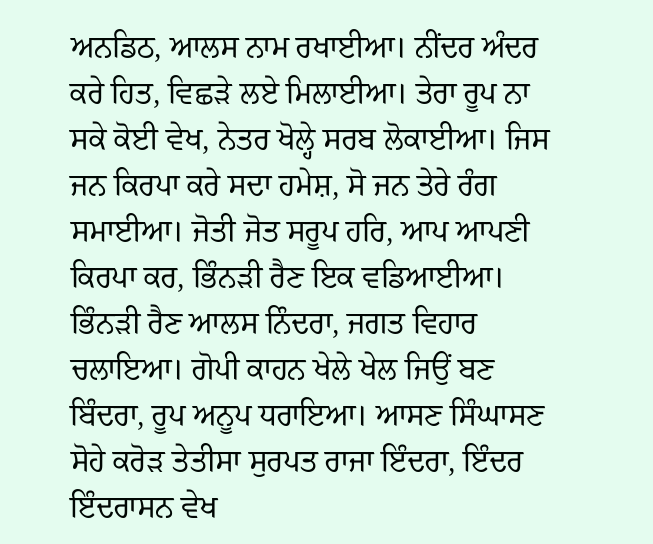ਅਨਡਿਠ, ਆਲਸ ਨਾਮ ਰਖਾਈਆ। ਨੀਂਦਰ ਅੰਦਰ ਕਰੇ ਹਿਤ, ਵਿਛੜੇ ਲਏ ਮਿਲਾਈਆ। ਤੇਰਾ ਰੂਪ ਨਾ ਸਕੇ ਕੋਈ ਵੇਖ, ਨੇਤਰ ਖੋਲ੍ਹੇ ਸਰਬ ਲੋਕਾਈਆ। ਜਿਸ ਜਨ ਕਿਰਪਾ ਕਰੇ ਸਦਾ ਹਮੇਸ਼, ਸੋ ਜਨ ਤੇਰੇ ਰੰਗ ਸਮਾਈਆ। ਜੋਤੀ ਜੋਤ ਸਰੂਪ ਹਰਿ, ਆਪ ਆਪਣੀ ਕਿਰਪਾ ਕਰ, ਭਿੰਨੜੀ ਰੈਣ ਇਕ ਵਡਿਆਈਆ। ਭਿੰਨੜੀ ਰੈਣ ਆਲਸ ਨਿੰਦਰਾ, ਜਗਤ ਵਿਹਾਰ ਚਲਾਇਆ। ਗੋਪੀ ਕਾਹਨ ਖੇਲੇ ਖੇਲ ਜਿਉਂ ਬਣ ਬਿੰਦਰਾ, ਰੂਪ ਅਨੂਪ ਧਰਾਇਆ। ਆਸਣ ਸਿੰਘਾਸਣ ਸੋਹੇ ਕਰੋੜ ਤੇਤੀਸਾ ਸੁਰਪਤ ਰਾਜਾ ਇੰਦਰਾ, ਇੰਦਰ ਇੰਦਰਾਸਨ ਵੇਖ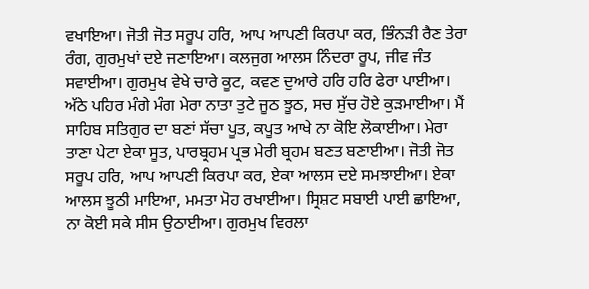ਵਖਾਇਆ। ਜੋਤੀ ਜੋਤ ਸਰੂਪ ਹਰਿ, ਆਪ ਆਪਣੀ ਕਿਰਪਾ ਕਰ, ਭਿੰਨੜੀ ਰੈਣ ਤੇਰਾ ਰੰਗ, ਗੁਰਮੁਖਾਂ ਦਏ ਜਣਾਇਆ। ਕਲਜੁਗ ਆਲਸ ਨਿੰਦਰਾ ਰੂਪ, ਜੀਵ ਜੰਤ ਸਵਾਈਆ। ਗੁਰਮੁਖ ਵੇਖੇ ਚਾਰੇ ਕੂਟ, ਕਵਣ ਦੁਆਰੇ ਹਰਿ ਹਰਿ ਫੇਰਾ ਪਾਈਆ। ਅੱਠੇ ਪਹਿਰ ਮੰਗੇ ਮੰਗ ਮੇਰਾ ਨਾਤਾ ਤੁਟੇ ਜੂਠ ਝੂਠ, ਸਚ ਸੁੱਚ ਹੋਏ ਕੁੜਮਾਈਆ। ਮੈਂ ਸਾਹਿਬ ਸਤਿਗੁਰ ਦਾ ਬਣਾਂ ਸੱਚਾ ਪੂਤ, ਕਪੂਤ ਆਖੇ ਨਾ ਕੋਇ ਲੋਕਾਈਆ। ਮੇਰਾ ਤਾਣਾ ਪੇਟਾ ਏਕਾ ਸੂਤ, ਪਾਰਬ੍ਰਹਮ ਪ੍ਰਭ ਮੇਰੀ ਬ੍ਰਹਮ ਬਣਤ ਬਣਾਈਆ। ਜੋਤੀ ਜੋਤ ਸਰੂਪ ਹਰਿ, ਆਪ ਆਪਣੀ ਕਿਰਪਾ ਕਰ, ਏਕਾ ਆਲਸ ਦਏ ਸਮਝਾਈਆ। ਏਕਾ ਆਲਸ ਝੂਠੀ ਮਾਇਆ, ਮਮਤਾ ਮੋਹ ਰਖਾਈਆ। ਸ੍ਰਿਸ਼ਟ ਸਬਾਈ ਪਾਈ ਛਾਇਆ, ਨਾ ਕੋਈ ਸਕੇ ਸੀਸ ਉਠਾਈਆ। ਗੁਰਮੁਖ ਵਿਰਲਾ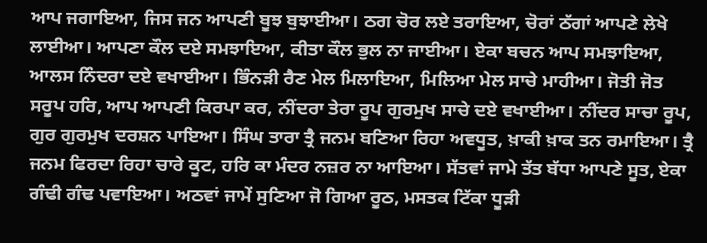ਆਪ ਜਗਾਇਆ, ਜਿਸ ਜਨ ਆਪਣੀ ਬੂਝ ਬੁਝਾਈਆ। ਠਗ ਚੋਰ ਲਏ ਤਰਾਇਆ, ਚੋਰਾਂ ਠੱਗਾਂ ਆਪਣੇ ਲੇਖੇ ਲਾਈਆ। ਆਪਣਾ ਕੌਲ ਦਏ ਸਮਝਾਇਆ, ਕੀਤਾ ਕੌਲ ਭੁਲ ਨਾ ਜਾਈਆ। ਏਕਾ ਬਚਨ ਆਪ ਸਮਝਾਇਆ, ਆਲਸ ਨਿੰਦਰਾ ਦਏ ਵਖਾਈਆ। ਭਿੰਨੜੀ ਰੈਣ ਮੇਲ ਮਿਲਾਇਆ, ਮਿਲਿਆ ਮੇਲ ਸਾਚੇ ਮਾਹੀਆ। ਜੋਤੀ ਜੋਤ ਸਰੂਪ ਹਰਿ, ਆਪ ਆਪਣੀ ਕਿਰਪਾ ਕਰ, ਨੀਂਦਰਾ ਤੇਰਾ ਰੂਪ ਗੁਰਮੁਖ ਸਾਚੇ ਦਏ ਵਖਾਈਆ। ਨੀਂਦਰ ਸਾਚਾ ਰੂਪ, ਗੁਰ ਗੁਰਮੁਖ ਦਰਸ਼ਨ ਪਾਇਆ। ਸਿੰਘ ਤਾਰਾ ਤ੍ਰੈ ਜਨਮ ਬਣਿਆ ਰਿਹਾ ਅਵਧੂਤ, ਖ਼ਾਕੀ ਖ਼ਾਕ ਤਨ ਰਮਾਇਆ। ਤ੍ਰੈ ਜਨਮ ਫਿਰਦਾ ਰਿਹਾ ਚਾਰੇ ਕੂਟ, ਹਰਿ ਕਾ ਮੰਦਰ ਨਜ਼ਰ ਨਾ ਆਇਆ। ਸੱਤਵਾਂ ਜਾਮੇ ਤੱਤ ਬੱਧਾ ਆਪਣੇ ਸੂਤ, ਏਕਾ ਗੰਢੀ ਗੰਢ ਪਵਾਇਆ। ਅਠਵਾਂ ਜਾਮੇਂ ਸੁਣਿਆ ਜੋ ਗਿਆ ਰੂਠ, ਮਸਤਕ ਟਿੱਕਾ ਧੂੜੀ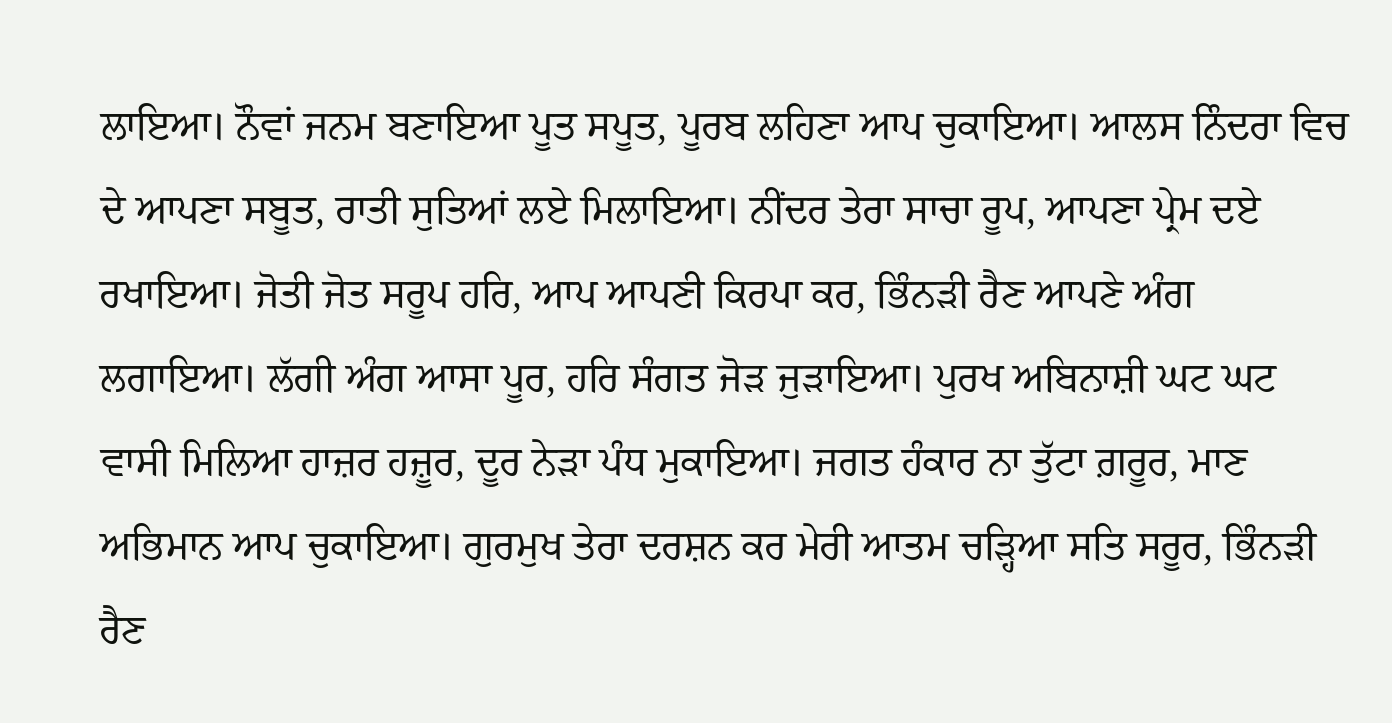ਲਾਇਆ। ਨੌਵਾਂ ਜਨਮ ਬਣਾਇਆ ਪੂਤ ਸਪੂਤ, ਪੂਰਬ ਲਹਿਣਾ ਆਪ ਚੁਕਾਇਆ। ਆਲਸ ਨਿੰਦਰਾ ਵਿਚ ਦੇ ਆਪਣਾ ਸਬੂਤ, ਰਾਤੀ ਸੁਤਿਆਂ ਲਏ ਮਿਲਾਇਆ। ਨੀਂਦਰ ਤੇਰਾ ਸਾਚਾ ਰੂਪ, ਆਪਣਾ ਪ੍ਰੇਮ ਦਏ ਰਖਾਇਆ। ਜੋਤੀ ਜੋਤ ਸਰੂਪ ਹਰਿ, ਆਪ ਆਪਣੀ ਕਿਰਪਾ ਕਰ, ਭਿੰਨੜੀ ਰੈਣ ਆਪਣੇ ਅੰਗ ਲਗਾਇਆ। ਲੱਗੀ ਅੰਗ ਆਸਾ ਪੂਰ, ਹਰਿ ਸੰਗਤ ਜੋੜ ਜੁੜਾਇਆ। ਪੁਰਖ ਅਬਿਨਾਸ਼ੀ ਘਟ ਘਟ ਵਾਸੀ ਮਿਲਿਆ ਹਾਜ਼ਰ ਹਜ਼ੂਰ, ਦੂਰ ਨੇੜਾ ਪੰਧ ਮੁਕਾਇਆ। ਜਗਤ ਹੰਕਾਰ ਨਾ ਤੁੱਟਾ ਗ਼ਰੂਰ, ਮਾਣ ਅਭਿਮਾਨ ਆਪ ਚੁਕਾਇਆ। ਗੁਰਮੁਖ ਤੇਰਾ ਦਰਸ਼ਨ ਕਰ ਮੇਰੀ ਆਤਮ ਚੜ੍ਹਿਆ ਸਤਿ ਸਰੂਰ, ਭਿੰਨੜੀ ਰੈਣ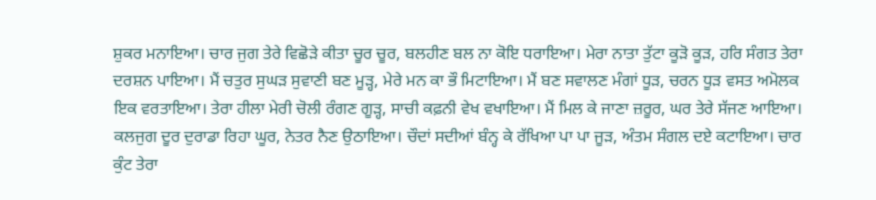ਸ਼ੁਕਰ ਮਨਾਇਆ। ਚਾਰ ਜੁਗ ਤੇਰੇ ਵਿਛੋੜੇ ਕੀਤਾ ਚੂਰ ਚੂਰ, ਬਲਹੀਣ ਬਲ ਨਾ ਕੋਇ ਧਰਾਇਆ। ਮੇਰਾ ਨਾਤਾ ਤੁੱਟਾ ਕੂੜੋ ਕੂੜ, ਹਰਿ ਸੰਗਤ ਤੇਰਾ ਦਰਸ਼ਨ ਪਾਇਆ। ਮੈਂ ਚਤੁਰ ਸੁਘੜ ਸੁਵਾਣੀ ਬਣ ਮੂੜ੍ਹ, ਮੇਰੇ ਮਨ ਕਾ ਭੌ ਮਿਟਾਇਆ। ਮੈਂ ਬਣ ਸਵਾਲਣ ਮੰਗਾਂ ਧੂੜ, ਚਰਨ ਧੂੜ ਵਸਤ ਅਮੋਲਕ ਇਕ ਵਰਤਾਇਆ। ਤੇਰਾ ਹੀਲਾ ਮੇਰੀ ਚੋਲੀ ਰੰਗਣ ਗੂੜ੍ਹ, ਸਾਚੀ ਕਫ਼ਨੀ ਵੇਖ ਵਖਾਇਆ। ਮੈਂ ਮਿਲ ਕੇ ਜਾਣਾ ਜ਼ਰੂਰ, ਘਰ ਤੇਰੇ ਸੱਜਣ ਆਇਆ। ਕਲਜੁਗ ਦੂਰ ਦੁਰਾਡਾ ਰਿਹਾ ਘੂਰ, ਨੇਤਰ ਨੈਣ ਉਠਾਇਆ। ਚੌਦਾਂ ਸਦੀਆਂ ਬੰਨ੍ਹ ਕੇ ਰੱਖਿਆ ਪਾ ਪਾ ਜੂੜ, ਅੰਤਮ ਸੰਗਲ ਦਏ ਕਟਾਇਆ। ਚਾਰ ਕੁੰਟ ਤੇਰਾ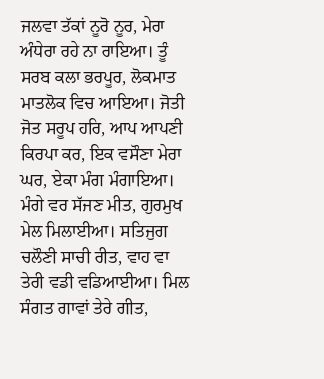ਜਲਵਾ ਤੱਕਾਂ ਨੂਰੋ ਨੂਰ, ਮੇਰਾ ਅੰਧੇਰਾ ਰਹੇ ਨਾ ਰਾਇਆ। ਤੂੰ ਸਰਬ ਕਲਾ ਭਰਪੂਰ, ਲੋਕਮਾਤ ਮਾਤਲੋਕ ਵਿਚ ਆਇਆ। ਜੋਤੀ ਜੋਤ ਸਰੂਪ ਹਰਿ, ਆਪ ਆਪਣੀ ਕਿਰਪਾ ਕਰ, ਇਕ ਵਸੌਣਾ ਮੇਰਾ ਘਰ, ਏਕਾ ਮੰਗ ਮੰਗਾਇਆ। ਮੰਗੇ ਵਰ ਸੱਜਣ ਮੀਤ, ਗੁਰਮੁਖ ਮੇਲ ਮਿਲਾਈਆ। ਸਤਿਜੁਗ ਚਲੌਣੀ ਸਾਚੀ ਰੀਤ, ਵਾਹ ਵਾ ਤੇਰੀ ਵਡੀ ਵਡਿਆਈਆ। ਮਿਲ ਸੰਗਤ ਗਾਵਾਂ ਤੇਰੇ ਗੀਤ,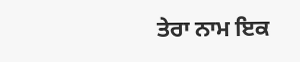ਤੇਰਾ ਨਾਮ ਇਕ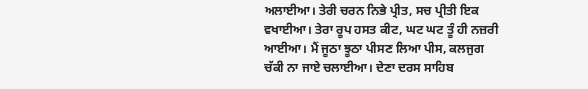ਅਲਾਈਆ। ਤੇਰੀ ਚਰਨ ਨਿਭੇ ਪ੍ਰੀਤ, ਸਚ ਪ੍ਰੀਤੀ ਇਕ ਵਖਾਈਆ। ਤੇਰਾ ਰੂਪ ਹਸਤ ਕੀਟ, ਘਟ ਘਟ ਤੂੰ ਹੀ ਨਜ਼ਰੀ ਆਈਆ। ਮੈਂ ਜੂਠਾ ਝੂਠਾ ਪੀਸਣ ਲਿਆ ਪੀਸ, ਕਲਜੁਗ ਚੱਕੀ ਨਾ ਜਾਏ ਚਲਾਈਆ। ਦੇਣਾ ਦਰਸ ਸਾਹਿਬ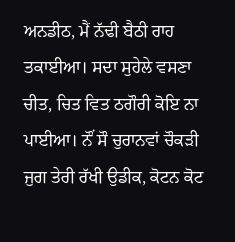ਅਨਡੀਠ, ਮੈਂ ਨੱਢੀ ਬੈਠੀ ਰਾਹ ਤਕਾਈਆ। ਸਦਾ ਸੁਹੇਲੇ ਵਸਣਾ ਚੀਤ, ਚਿਤ ਵਿਤ ਠਗੌਰੀ ਕੋਇ ਨਾ ਪਾਈਆ। ਨੌਂ ਸੌ ਚੁਰਾਨਵਾਂ ਚੌਕੜੀ ਜੁਗ ਤੇਰੀ ਰੱਖੀ ਉਡੀਕ, ਕੋਟਨ ਕੋਟ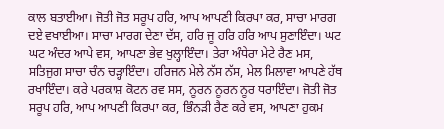ਕਾਲ ਬਤਾਈਆ। ਜੋਤੀ ਜੋਤ ਸਰੂਪ ਹਰਿ, ਆਪ ਆਪਣੀ ਕਿਰਪਾ ਕਰ, ਸਾਚਾ ਮਾਰਗ ਦਏ ਵਖਾਈਆ। ਸਾਚਾ ਮਾਰਗ ਦੇਣਾ ਦੱਸ, ਹਰਿ ਜੂ ਹਰਿ ਹਰਿ ਆਪ ਸੁਣਾਇੰਦਾ। ਘਟ ਘਟ ਅੰਦਰ ਆਪੇ ਵਸ, ਆਪਣਾ ਭੇਵ ਖੁਲ੍ਹਾਇੰਦਾ। ਤੇਰਾ ਅੰਧੇਰਾ ਮੇਟੇ ਰੈਣ ਮਸ, ਸਤਿਜੁਗ ਸਾਚਾ ਚੰਨ ਚੜ੍ਹਾਇੰਦਾ। ਹਰਿਜਨ ਮੇਲੇ ਨੱਸ ਨੱਸ, ਮੇਲ ਮਿਲਾਵਾ ਆਪਣੇ ਹੱਥ ਰਖਾਇੰਦਾ। ਕਰੇ ਪਰਕਾਸ਼ ਕੋਟਨ ਰਵ ਸਸ, ਨੂਰਨ ਨੂਰਨ ਨੂਰ ਧਰਾਇੰਦਾ। ਜੋਤੀ ਜੋਤ ਸਰੂਪ ਹਰਿ, ਆਪ ਆਪਣੀ ਕਿਰਪਾ ਕਰ, ਭਿੰਨੜੀ ਰੈਣ ਕਰੇ ਵਸ, ਆਪਣਾ ਹੁਕਮ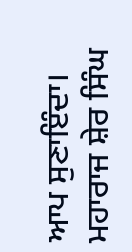ਆਪ ਸੁਣਾਇੰਦਾ। ਮਹਾਰਾਜ ਸ਼ੇਰ ਸਿੰਘ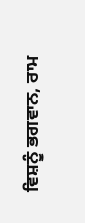ਵਿਸ਼ਨੂੰ ਭਗਵਾਨ, ਰਾਮ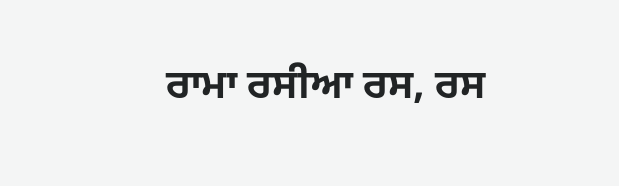ਰਾਮਾ ਰਸੀਆ ਰਸ, ਰਸ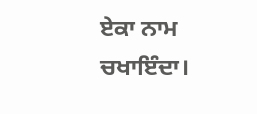ਏਕਾ ਨਾਮ ਚਖਾਇੰਦਾ।